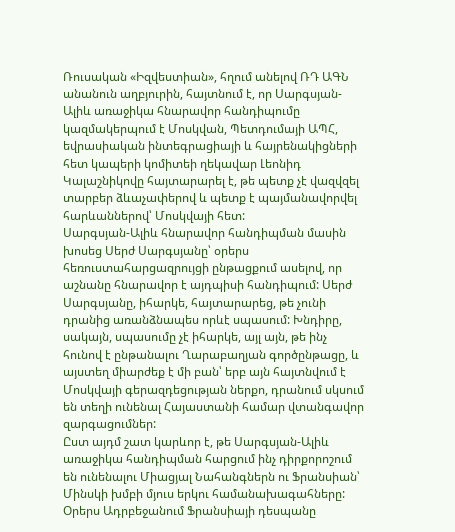Ռուսական «Իզվեստիան», հղում անելով ՌԴ ԱԳՆ անանուն աղբյուրին, հայտնում է, որ Սարգսյան-Ալիև առաջիկա հնարավոր հանդիպումը կազմակերպում է Մոսկվան, Պետդումայի ԱՊՀ, եվրասիական ինտեգրացիայի և հայրենակիցների հետ կապերի կոմիտեի ղեկավար Լեոնիդ Կալաշնիկովը հայտարարել է, թե պետք չէ վազվզել տարբեր ձևաչափերով և պետք է պայմանավորվել հարևաններով՝ Մոսկվայի հետ:
Սարգսյան-Ալիև հնարավոր հանդիպման մասին խոսեց Սերժ Սարգսյանը՝ օրերս հեռուստահարցազրույցի ընթացքում ասելով, որ աշնանը հնարավոր է այդպիսի հանդիպում: Սերժ Սարգսյանը, իհարկե, հայտարարեց, թե չունի դրանից առանձնապես որևէ սպասում: Խնդիրը, սակայն, սպասումը չէ իհարկե, այլ այն, թե ինչ հունով է ընթանալու Ղարաբաղյան գործընթացը, և այստեղ միարժեք է մի բան՝ երբ այն հայտնվում է Մոսկվայի գերազդեցության ներքո, դրանում սկսում են տեղի ունենալ Հայաստանի համար վտանգավոր զարգացումներ:
Ըստ այդմ շատ կարևոր է, թե Սարգսյան-Ալիև առաջիկա հանդիպման հարցում ինչ դիրքորոշում են ունենալու Միացյալ Նահանգներն ու Ֆրանսիան՝ Մինսկի խմբի մյուս երկու համանախագահները: Օրերս Ադրբեջանում Ֆրանսիայի դեսպանը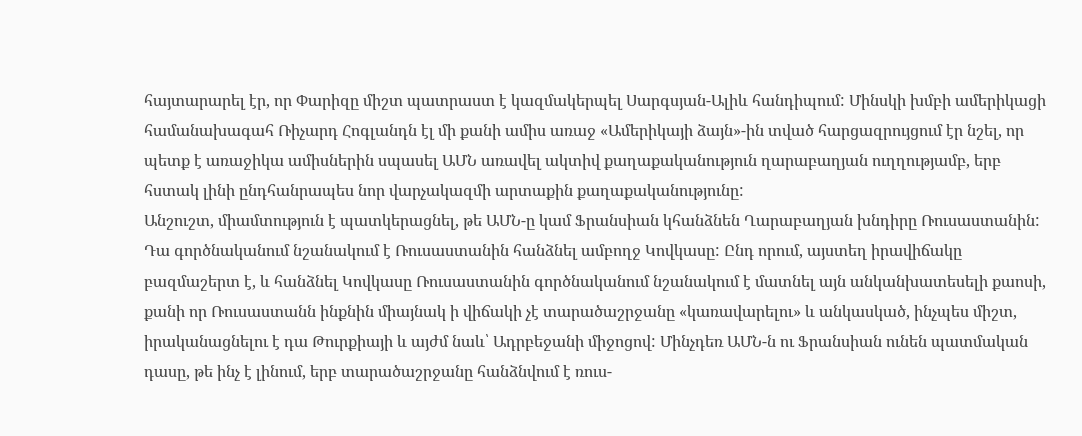հայտարարել էր, որ Փարիզը միշտ պատրաստ է կազմակերպել Սարգսյան-Ալիև հանդիպում: Մինսկի խմբի ամերիկացի համանախագահ Ռիչարդ Հոգլանդն էլ մի քանի ամիս առաջ «Ամերիկայի ձայն»-ին տված հարցազրույցում էր նշել, որ պետք է առաջիկա ամիսներին սպասել ԱՄՆ առավել ակտիվ քաղաքականություն ղարաբաղյան ուղղությամբ, երբ հստակ լինի ընդհանրապես նոր վարչակազմի արտաքին քաղաքականությունը:
Անշուշտ, միամտություն է պատկերացնել, թե ԱՄՆ-ը կամ Ֆրանսիան կհանձնեն Ղարաբաղյան խնդիրը Ռուսաստանին: Դա գործնականում նշանակում է Ռուսաստանին հանձնել ամբողջ Կովկասը: Ընդ որում, այստեղ իրավիճակը բազմաշերտ է, և հանձնել Կովկասը Ռուսաստանին գործնականում նշանակում է մատնել այն անկանխատեսելի քաոսի, քանի որ Ռուսաստանն ինքնին միայնակ ի վիճակի չէ տարածաշրջանը «կառավարելու» և անկասկած, ինչպես միշտ, իրականացնելու է դա Թուրքիայի և այժմ նաև՝ Ադրբեջանի միջոցով: Մինչդեռ ԱՄՆ-ն ու Ֆրանսիան ունեն պատմական դասը, թե ինչ է լինում, երբ տարածաշրջանը հանձնվում է ռուս-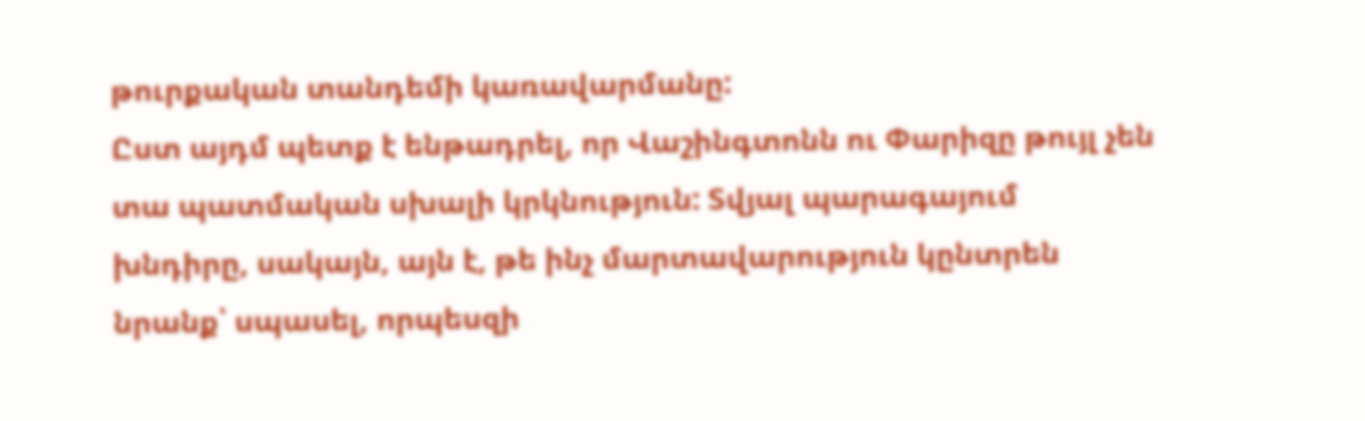թուրքական տանդեմի կառավարմանը:
Ըստ այդմ պետք է ենթադրել, որ Վաշինգտոնն ու Փարիզը թույլ չեն տա պատմական սխալի կրկնություն: Տվյալ պարագայում խնդիրը, սակայն, այն է, թե ինչ մարտավարություն կընտրեն նրանք՝ սպասել, որպեսզի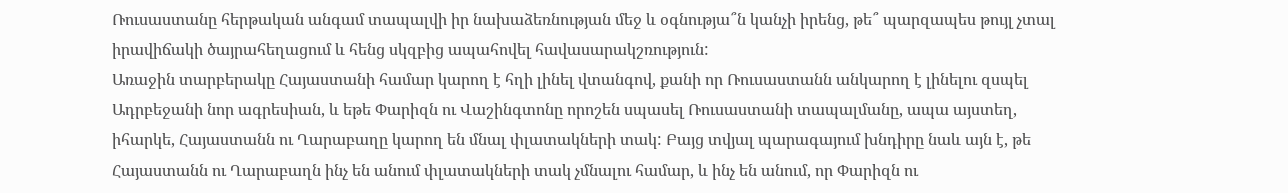Ռուսաստանը հերթական անգամ տապալվի իր նախաձեռնության մեջ և օգնությա՞ն կանչի իրենց, թե՞ պարզապես թույլ չտալ իրավիճակի ծայրահեղացում և հենց սկզբից ապահովել հավասարակշռություն:
Առաջին տարբերակը Հայաստանի համար կարող է հղի լինել վտանգով, քանի որ Ռուսաստանն անկարող է լինելու զսպել Ադրբեջանի նոր ագրեսիան, և եթե Փարիզն ու Վաշինգտոնը որոշեն սպասել Ռուսաստանի տապալմանը, ապա այստեղ, իհարկե, Հայաստանն ու Ղարաբաղը կարող են մնալ փլատակների տակ: Բայց տվյալ պարագայում խնդիրը նաև այն է, թե Հայաստանն ու Ղարաբաղն ինչ են անում փլատակների տակ չմնալու համար, և ինչ են անում, որ Փարիզն ու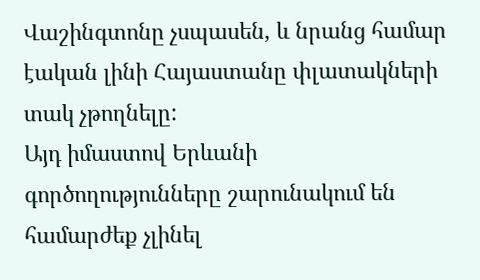Վաշինգտոնը չսպասեն, և նրանց համար էական լինի Հայաստանը փլատակների տակ չթողնելը:
Այդ իմաստով Երևանի գործողությունները շարունակում են համարժեք չլինել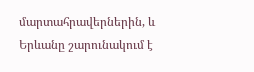մարտահրավերներին, և Երևանը շարունակում է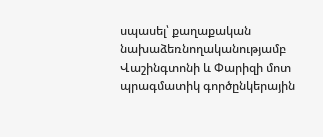սպասել՝ քաղաքական նախաձեռնողականությամբ Վաշինգտոնի և Փարիզի մոտ պրագմատիկ գործընկերային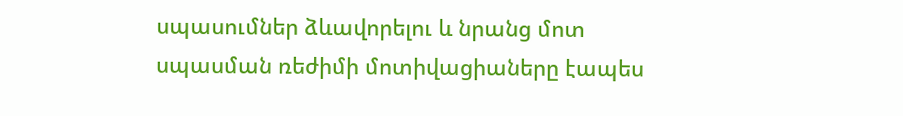սպասումներ ձևավորելու և նրանց մոտ սպասման ռեժիմի մոտիվացիաները էապես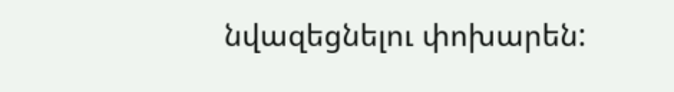նվազեցնելու փոխարեն: